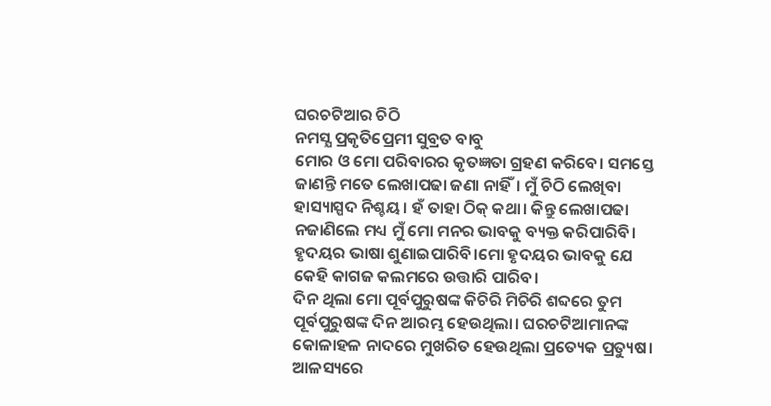ଘରଚଟିଆର ଚିଠି
ନମସ୍ଯ ପ୍ରକୃତିପ୍ରେମୀ ସୁବ୍ରତ ବାବୁ
ମୋର ଓ ମୋ ପରିବାରର କୃତଜ୍ଞତା ଗ୍ରହଣ କରିବେ। ସମସ୍ତେ ଜାଣନ୍ତି ମତେ ଲେଖାପଢା ଜଣା ନାହିଁ। ମୁଁ ଚିଠି ଲେଖିବା ହାସ୍ୟାସ୍ପଦ ନିଶ୍ଚୟ। ହଁ ତାହା ଠିକ୍ କଥା। କିନ୍ତୁ ଲେଖାପଢା ନଜାଣିଲେ ମଧ୍ୟ ମୁଁ ମୋ ମନର ଭାବକୁ ବ୍ୟକ୍ତ କରିପାରିବି। ହୃଦୟର ଭାଷା ଶୁଣାଇପାରିବି।ମୋ ହୃଦୟର ଭାବକୁ ଯେ କେହି କାଗଜ କଲମରେ ଉତ୍ତାରି ପାରିବ।
ଦିନ ଥିଲା ମୋ ପୂର୍ବପୁରୁଷଙ୍କ କିଚିରି ମିଚିରି ଶବ୍ଦରେ ତୁମ ପୂର୍ବପୁରୁଷଙ୍କ ଦିନ ଆରମ୍ଭ ହେଉଥିଲା। ଘରଚଟିଆମାନଙ୍କ କୋଳାହଳ ନାଦରେ ମୁଖରିତ ହେଉଥିଲା ପ୍ରତ୍ୟେକ ପ୍ରତ୍ୟୁଷ। ଆଳସ୍ୟରେ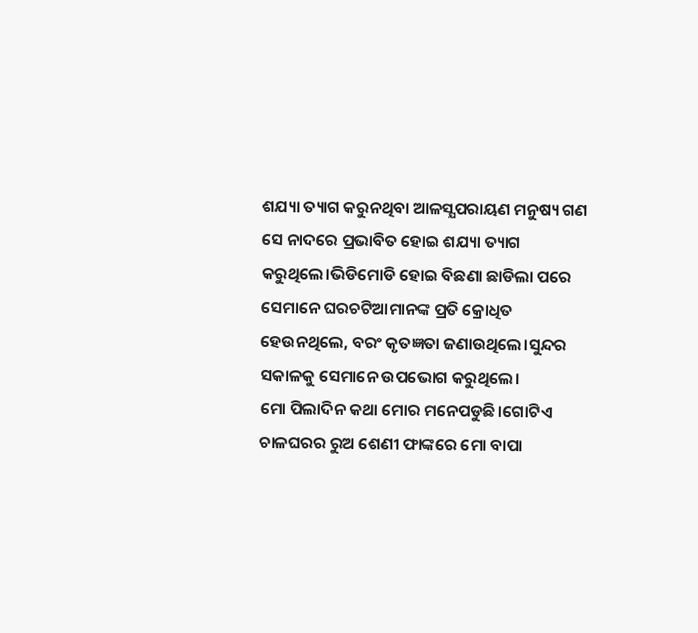ଶଯ୍ୟା ତ୍ୟାଗ କରୁନଥିବା ଆଳସ୍ଯପରାୟଣ ମନୁଷ୍ୟ ଗଣ ସେ ନାଦରେ ପ୍ରଭାବିତ ହୋଇ ଶଯ୍ୟା ତ୍ୟାଗ କରୁଥିଲେ।ଭିଡିମୋଡି ହୋଇ ବିଛଣା ଛାଡିଲା ପରେ ସେମାନେ ଘରଚଟିଆମାନଙ୍କ ପ୍ରତି କ୍ରୋଧିତ ହେଉନଥିଲେ, ବରଂ କୃତଜ୍ଞତା ଜଣାଉଥିଲେ।ସୁନ୍ଦର ସକାଳକୁ ସେମାନେ ଉପଭୋଗ କରୁଥିଲେ।
ମୋ ପିଲାଦିନ କଥା ମୋର ମନେପଡୁଛି।ଗୋଟିଏ ଚାଳଘରର ରୁଅ ଶେଣୀ ଫାଙ୍କରେ ମୋ ବାପା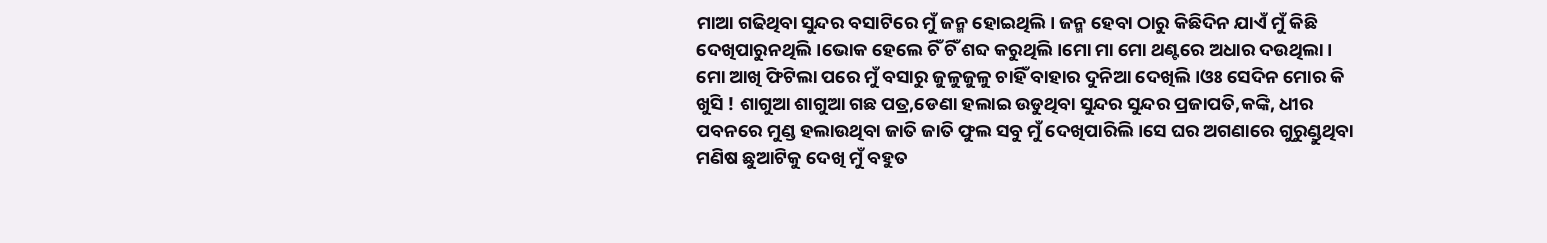ମାଆ ଗଢିଥିବା ସୁନ୍ଦର ବସାଟିରେ ମୁଁ ଜନ୍ମ ହୋଇଥିଲି। ଜନ୍ମ ହେବା ଠାରୁ କିଛିଦିନ ଯାଏଁ ମୁଁ କିଛି ଦେଖିପାରୁନଥିଲି।ଭୋକ ହେଲେ ଚିଁ ଚିଁ ଶବ୍ଦ କରୁଥିଲି।ମୋ ମା ମୋ ଥଣ୍ଟରେ ଅଧାର ଦଉଥିଲା।
ମୋ ଆଖି ଫିଟିଲା ପରେ ମୁଁ ବସାରୁ ଜୁଳୁଜୁଳୁ ଚାହିଁ ବାହାର ଦୁନିଆ ଦେଖିଲି।ଓଃ ସେଦିନ ମୋର କି ଖୁସି ! ଶାଗୁଆ ଶାଗୁଆ ଗଛ ପତ୍ର,ଡେଣା ହଲାଇ ଉଡୁଥିବା ସୁନ୍ଦର ସୁନ୍ଦର ପ୍ରଜାପତି,କଙ୍କି, ଧୀର ପବନରେ ମୁଣ୍ଡ ହଲାଉଥିବା ଜାତି ଜାତି ଫୁଲ ସବୁ ମୁଁ ଦେଖିପାରିଲି।ସେ ଘର ଅଗଣାରେ ଗୁରୁଣ୍ଡୁଥିବା ମଣିଷ ଛୁଆଟିକୁ ଦେଖି ମୁଁ ବହୁତ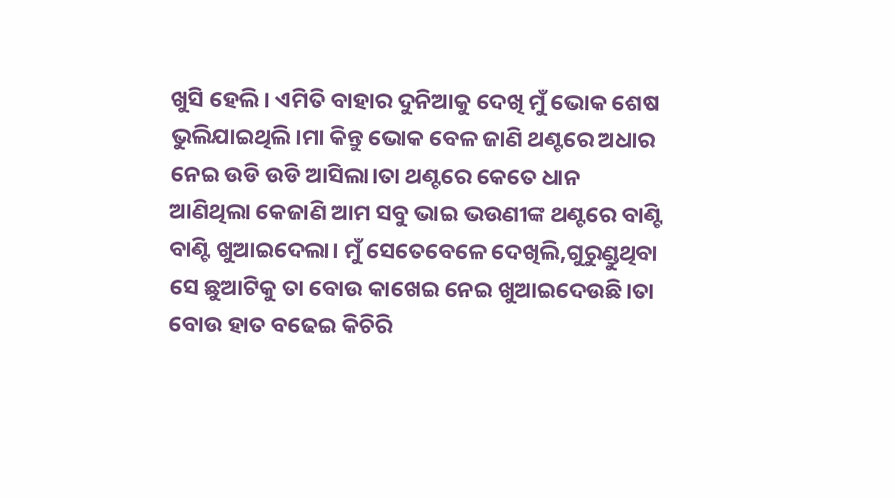ଖୁସି ହେଲି। ଏମିତି ବାହାର ଦୁନିଆକୁ ଦେଖି ମୁଁ ଭୋକ ଶେଷ ଭୁଲିଯାଇଥିଲି।ମା କିନ୍ତୁ ଭୋକ ବେଳ ଜାଣି ଥଣ୍ଟରେ ଅଧାର ନେଇ ଉଡି ଉଡି ଆସିଲା।ତା ଥଣ୍ଟରେ କେତେ ଧାନ ଆଣିଥିଲା କେଜାଣି ଆମ ସବୁ ଭାଇ ଭଉଣୀଙ୍କ ଥଣ୍ଟରେ ବାଣ୍ଟି ବାଣ୍ଟି ଖୁଆଇଦେଲା। ମୁଁ ସେତେବେଳେ ଦେଖିଲି,ଗୁରୁଣ୍ଡୁଥିବା ସେ ଛୁଆଟିକୁ ତା ବୋଉ କାଖେଇ ନେଇ ଖୁଆଇଦେଉଛି।ତା ବୋଉ ହାତ ବଢେଇ କିଚିରି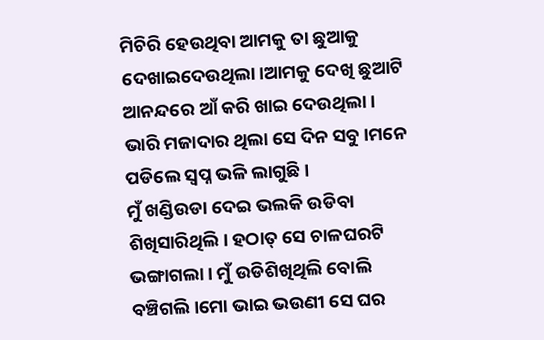ମିଚିରି ହେଉଥିବା ଆମକୁ ତା ଛୁଆକୁ ଦେଖାଇଦେଉଥିଲା।ଆମକୁ ଦେଖି ଛୁଆଟି ଆନନ୍ଦରେ ଆଁ କରି ଖାଇ ଦେଉଥିଲା।
ଭାରି ମଜାଦାର ଥିଲା ସେ ଦିନ ସବୁ।ମନେ ପଡିଲେ ସ୍ବପ୍ନ ଭଳି ଲାଗୁଛି।
ମୁଁ ଖଣ୍ଡିଉଡା ଦେଇ ଭଲକି ଉଡିବା ଶିଖିସାରିଥିଲି। ହଠାତ୍ ସେ ଚାଳଘରଟି ଭଙ୍ଗାଗଲା। ମୁଁ ଉଡିଶିଖିଥିଲି ବୋଲି ବଞ୍ଚିଗଲି।ମୋ ଭାଇ ଭଉଣୀ ସେ ଘର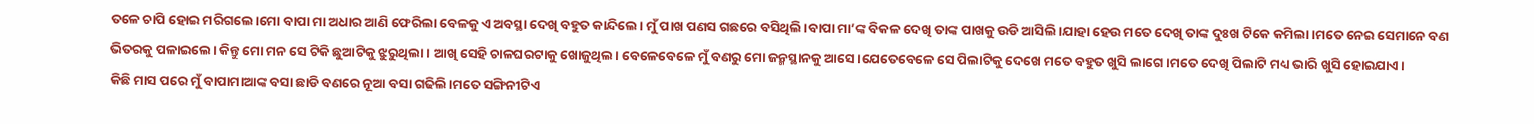ତଳେ ଚାପି ହୋଇ ମରିଗଲେ।ମୋ ବାପା ମା ଅଧାର ଆଣି ଫେରିଲା ବେଳକୁ ଏ ଅବସ୍ଥା ଦେଖି ବହୁତ କାନ୍ଦିଲେ। ମୁଁ ପାଖ ପଣସ ଗଛରେ ବସିଥିଲି।ବାପା ମା’ଙ୍କ ବିକଳ ଦେଖି ତାଙ୍କ ପାଖକୁ ଉଡି ଆସିଲି।ଯାହା ହେଉ ମତେ ଦେଖି ତାଙ୍କ ଦୁଃଖ ଟିକେ କମିଲା।ମତେ ନେଇ ସେମାନେ ବଣ ଭିତରକୁ ପଳାଇଲେ। କିନ୍ତୁ ମୋ ମନ ସେ ଟିକି ଛୁଆଟିକୁ ଝୁରୁଥିଲା। ଆଖି ସେହି ଚାଳଘରଟାକୁ ଖୋଜୁଥିଲ। ବେଳେବେଳେ ମୁଁ ବଣରୁ ମୋ ଜନ୍ମସ୍ଥାନକୁ ଆସେ।ଯେତେବେଳେ ସେ ପିଲାଟିକୁ ଦେଖେ ମତେ ବହୁତ ଖୁସି ଲାଗେ।ମତେ ଦେଖି ପିଲାଟି ମଧ୍ୟ ଭାରି ଖୁସି ହୋଇଯାଏ।
କିଛି ମାସ ପରେ ମୁଁ ବାପାମାଆଙ୍କ ବସା ଛାଡି ବଣରେ ନୂଆ ବସା ଗଢିଲି।ମତେ ସଙ୍ଗିନୀଟିଏ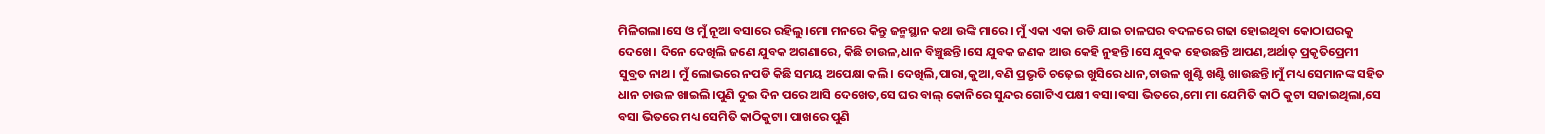ମିଳିଗଲା।ସେ ଓ ମୁଁ ନୂଆ ବସାରେ ରହିଲୁ।ମୋ ମନରେ କିନ୍ତୁ ଜନ୍ମସ୍ଥାନ କଥା ଉଙ୍କି ମାରେ। ମୁଁ ଏକା ଏକା ଉଡି ଯାଇ ଚାଳଘର ବଦଳରେ ଗଢା ହୋଇଥିବା କୋଠାଘରକୁ ଦେଖେ। ଦିନେ ଦେଖିଲି ଜଣେ ଯୁବକ ଅଗଣାରେ, କିଛି ଚାଉଳ,ଧାନ ବିଞ୍ଚୁଛନ୍ତି।ସେ ଯୁବକ ଜଣକ ଆଉ କେହି ନୁହନ୍ତି।ସେ ଯୁବକ ହେଉଛନ୍ତି ଆପଣ,ଅର୍ଥାତ୍ ପ୍ରକୃତିପ୍ରେମୀ ସୁବ୍ରତ ନାଥ। ମୁଁ ଲୋଭରେ ନପଡି କିଛି ସମୟ ଅପେକ୍ଷା କଲି। ଦେଖିଲି,ପାରା,କୁଆ,ବଣି ପ୍ରଭୃତି ଚଢ଼େଇ ଖୁସିରେ ଧାନ,ଚାଉଳ ଖୁଣ୍ଟି ଖଣ୍ଟି ଖାଉଛନ୍ତି।ମୁଁ ମଧ୍ୟ ସେମାନଙ୍କ ସହିତ ଧାନ ଚାଉଳ ଖାଇଲି।ପୁଣି ଦୁଇ ଦିନ ପରେ ଆସି ଦେଖେତ,ସେ ଘର ବାଲ୍ କୋନିରେ ସୁନ୍ଦର ଗୋଟିଏ ପକ୍ଷୀ ବସା।ଵସା ଭିତରେ,ମୋ ମା ଯେମିତି କାଠି କୁଟା ସଜାଇଥିଲା,ସେ ବସା ଭିତରେ ମଧ୍ୟ ସେମିତି କାଠିକୁଟା। ପାଖରେ ପୁଣି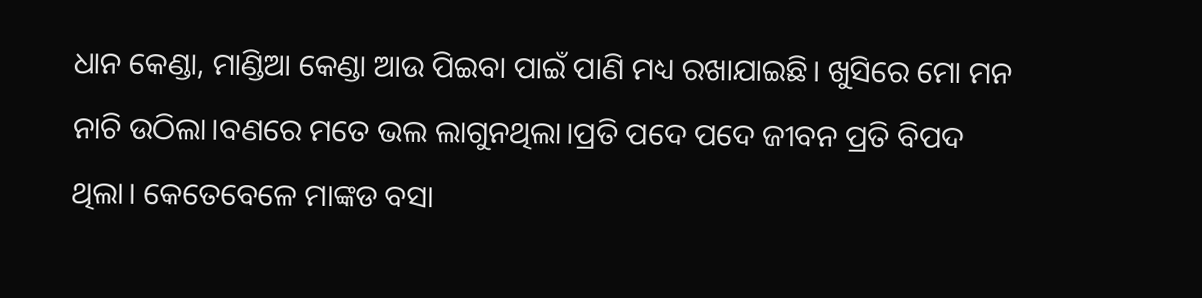ଧାନ କେଣ୍ଡା, ମାଣ୍ଡିଆ କେଣ୍ଡା ଆଉ ପିଇବା ପାଇଁ ପାଣି ମଧ୍ୟ ରଖାଯାଇଛି। ଖୁସିରେ ମୋ ମନ ନାଚି ଉଠିଲା।ବଣରେ ମତେ ଭଲ ଲାଗୁନଥିଲା।ପ୍ରତି ପଦେ ପଦେ ଜୀବନ ପ୍ରତି ବିପଦ ଥିଲା। କେତେବେଳେ ମାଙ୍କଡ ବସା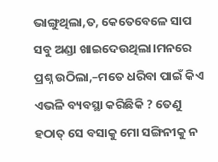ଭାଙ୍ଗୁଥିଲା,ତ, କେତେବେଳେ ସାପ ସବୁ ଅଣ୍ଡା ଖାଇଦେଉଥିଲା।ମନରେ ପ୍ରଶ୍ନ ଉଠିଲା,–ମତେ ଧରିବା ପାଇଁ କିଏ ଏଭଳି ବ୍ୟବସ୍ଥା କରିଛିକି ? ତେଣୁ ହଠାତ୍ ସେ ବସାକୁ ମୋ ସଙ୍ଗିନୀକୁ ନ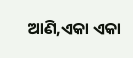ଆଣି,ଏକା ଏକା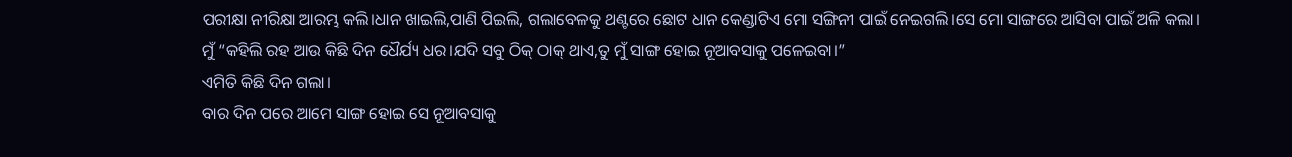ପରୀକ୍ଷା ନୀରିକ୍ଷା ଆରମ୍ଭ କଲି।ଧାନ ଖାଇଲି,ପାଣି ପିଇଲି, ଗଲାବେଳକୁ ଥଣ୍ଟରେ ଛୋଟ ଧାନ କେଣ୍ଡାଟିଏ ମୋ ସଙ୍ଗିନୀ ପାଇଁ ନେଇଗଲି।ସେ ମୋ ସାଙ୍ଗରେ ଆସିବା ପାଇଁ ଅଳି କଲା। ମୁଁ “କହିଲି ରହ ଆଉ କିଛି ଦିନ ଧୈର୍ଯ୍ୟ ଧର।ଯଦି ସବୁ ଠିକ୍ ଠାକ୍ ଥାଏ,ତୁ ମୁଁ ସାଙ୍ଗ ହୋଇ ନୂଆବସାକୁ ପଳେଇବା।”
ଏମିତି କିଛି ଦିନ ଗଲା।
ବାର ଦିନ ପରେ ଆମେ ସାଙ୍ଗ ହୋଇ ସେ ନୂଆବସାକୁ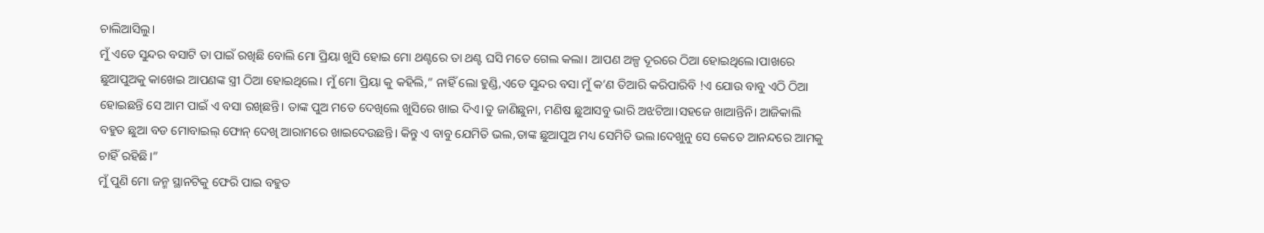ଚାଲିଆସିଲୁ।
ମୁଁ ଏଡେ ସୁନ୍ଦର ବସାଟି ତା ପାଇଁ ରଖିଛି ବୋଲି ମୋ ପ୍ରିୟା ଖୁସି ହୋଇ ମୋ ଥଣ୍ଟରେ ତା ଥଣ୍ଟ ଘସି ମତେ ଗେଲ କଲା। ଆପଣ ଅଳ୍ପ ଦୂରରେ ଠିଆ ହୋଇଥିଲେ।ପାଖରେ ଛୁଆପୁଅକୁ କାଖେଇ ଆପଣଙ୍କ ସ୍ତ୍ରୀ ଠିଆ ହୋଇଥିଲେ। ମୁଁ ମୋ ପ୍ରିୟା କୁ କହିଲି,” ନାହିଁ ଲୋ ହୁଣ୍ଡି,ଏଡେ ସୁନ୍ଦର ବସା ମୁଁ କ’ଣ ତିଆରି କରିପାରିବି !ଏ ଯୋଉ ବାବୁ ଏଠି ଠିଆ ହୋଇଛନ୍ତି ସେ ଆମ ପାଇଁ ଏ ବସା ରଖିଛନ୍ତି। ତାଙ୍କ ପୁଅ ମତେ ଦେଖିଲେ ଖୁସିରେ ଖାଇ ଦିଏ।ତୁ ଜାଣିଛୁନା, ମଣିଷ ଛୁଆସବୁ ଭାରି ଅଝଟିଆ।ସହଜେ ଖାଆନ୍ତିନି। ଆଜିକାଲି ବହୁତ ଛୁଆ ବଡ ମୋବାଇଲ୍ ଫୋନ୍ ଦେଖି ଆରାମରେ ଖାଇଦେଉଛନ୍ତି। କିନ୍ତୁ ଏ ବାବୁ ଯେମିତି ଭଲ,ତାଙ୍କ ଛୁଆପୁଅ ମଧ୍ୟ ସେମିତି ଭଲ।ଦେଖୁନୁ ସେ କେତେ ଆନନ୍ଦରେ ଆମକୁ ଚାହିଁ ରହିଛି।”
ମୁଁ ପୁଣି ମୋ ଜନ୍ମ ସ୍ଥାନଟିକୁ ଫେରି ପାଇ ବହୁତ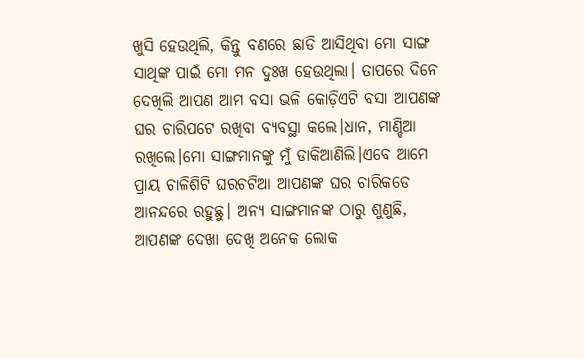ଖୁସି ହେଉଥିଲି, କିନ୍ତୁ ବଣରେ ଛାଡି ଆସିଥିବା ମୋ ସାଙ୍ଗ ସାଥିଙ୍କ ପାଇଁ ମୋ ମନ ଦୁଃଖ ହେଉଥିଲା। ତାପରେ ଦିନେ ଦେଖିଲି ଆପଣ ଆମ ବସା ଭଳି କୋଡ଼ିଏଟି ବସା ଆପଣଙ୍କ ଘର ଚାରିପଟେ ରଖିବା ବ୍ୟବସ୍ଥା କଲେ।ଧାନ, ମାଣ୍ଡିଆ ରଖିଲେ।ମୋ ସାଙ୍ଗମାନଙ୍କୁ ମୁଁ ଡାକିଆଣିଲି।ଏବେ ଆମେ ପ୍ରାୟ ଚାଳିଶିଟି ଘରଚଟିଆ ଆପଣଙ୍କ ଘର ଚାରିକଡେ ଆନନ୍ଦରେ ରହୁଛୁ। ଅନ୍ୟ ସାଙ୍ଗମାନଙ୍କ ଠାରୁ ଶୁଣୁଛି, ଆପଣଙ୍କ ଦେଖା ଦେଖି ଅନେକ ଲୋକ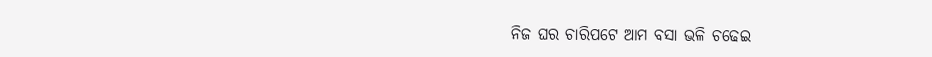ନିଜ ଘର ଚାରିପଟେ ଆମ ବସା ଭଳି ଚଢେଇ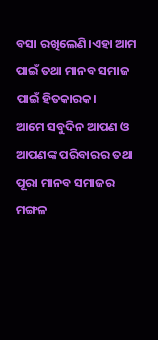ବସା ରଖିଲେଣି।ଏହା ଆମ ପାଇଁ ତଥା ମାନବ ସମାଜ ପାଇଁ ହିତକାରକ।
ଆମେ ସବୁଦିନ ଆପଣ ଓ ଆପଣଙ୍କ ପରିବାରର ତଥା ପୂରା ମାନବ ସମାଜର ମଙ୍ଗଳ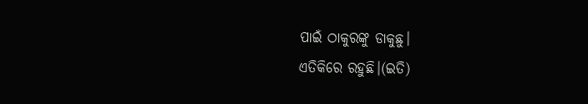ପାଇଁ ଠାକୁରଙ୍କୁ ଡାକୁଛୁ।
ଏତିକିରେ ରହୁଛି।(ଇତି)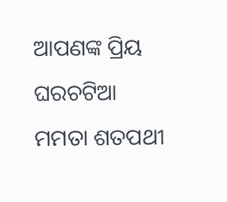ଆପଣଙ୍କ ପ୍ରିୟ ଘରଚଟିଆ
ମମତା ଶତପଥୀ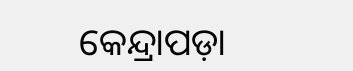କେନ୍ଦ୍ରାପଡ଼ା